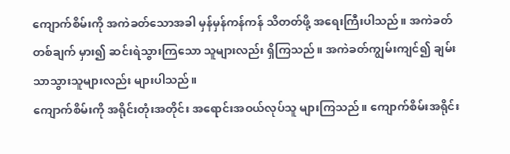ကျောက်စိမ်းကို အကဲခတ်သောအခါ မှန်မှန်ကန်ကန် သိတတ်ဖို့ အရေးကြီးပါသည်။ အကဲခတ်တစ်ချက် မှား၍ ဆင်းရဲသွားကြသော သူများလည်း ရှိကြသည်။ အကဲခတ်ကျွမ်းကျင်၍ ချမ်းသာသွားသူများလည်း များပါသည်။
ကျောက်စိမ်းကို အရိုင်းတုံးအတိုင်း အရောင်းအဝယ်လုပ်သူ များကြသည်။ ကျောက်စိမ်းအရိုင်း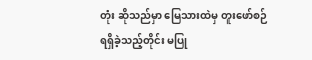တုံး ဆိုသည်မှာ မြေသားထဲမှ တူးဖော်စဉ် ရရှိခဲ့သည့်တိုင်း မပြု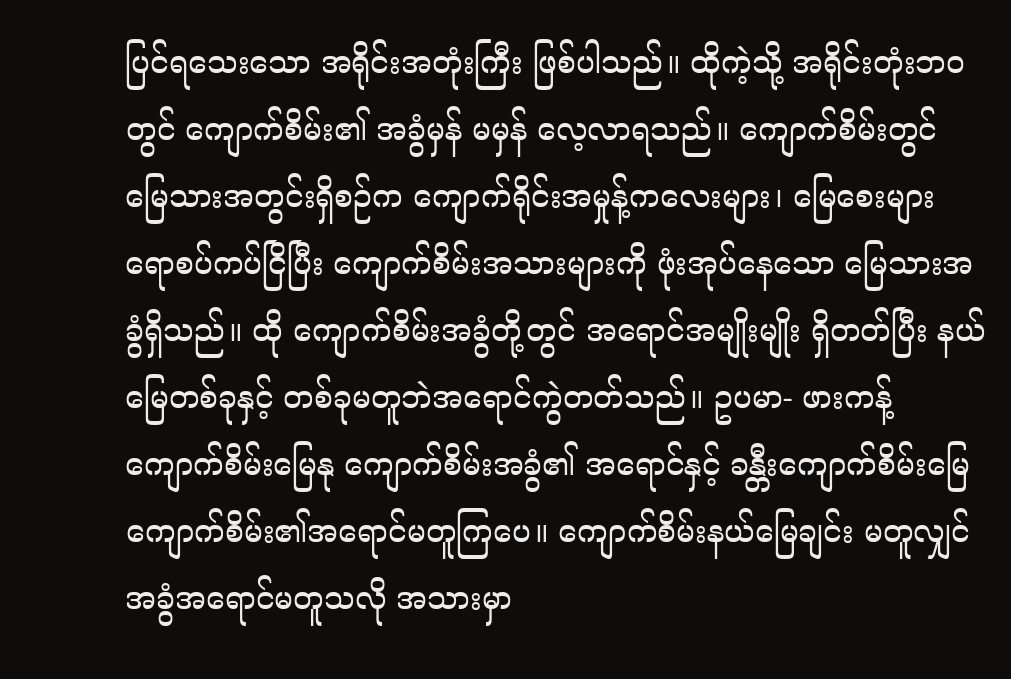ပြင်ရသေးသော အရိုင်းအတုံးကြီး ဖြစ်ပါသည်။ ထိုကဲ့သို့ အရိုင်းတုံးဘဝတွင် ကျောက်စိမ်း၏ အခွံမှန် မမှန် လေ့လာရသည်။ ကျောက်စိမ်းတွင် မြေသားအတွင်းရှိစဉ်က ကျောက်ရိုင်းအမှုန့်ကလေးများ၊ မြေစေးများ ရောစပ်ကပ်ငြိပြီး ကျောက်စိမ်းအသားများကို ဖုံးအုပ်နေသော မြေသားအခွံရှိသည်။ ထို ကျောက်စိမ်းအခွံတို့တွင် အရောင်အမျိုးမျိုး ရှိတတ်ပြီး နယ်မြေတစ်ခုနှင့် တစ်ခုမတူဘဲအရောင်ကွဲတတ်သည်။ ဥပမာ- ဖားကန့်ကျောက်စိမ်းမြေနု ကျောက်စိမ်းအခွံ၏ အရောင်နှင့် ခန္တီးကျောက်စိမ်းမြေ ကျောက်စိမ်း၏အရောင်မတူကြပေ။ ကျောက်စိမ်းနယ်မြေချင်း မတူလျှင် အခွံအရောင်မတူသလို အသားမှာ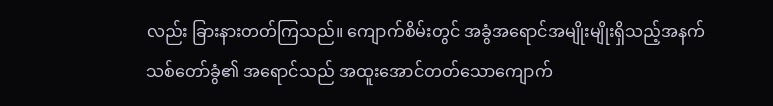လည်း ခြားနားတတ်ကြသည်။ ကျောက်စိမ်းတွင် အခွံအရောင်အမျိုးမျိုးရှိသည့်အနက် သစ်တော်ခွံ၏ အရောင်သည် အထူးအောင်တတ်သောကျောက်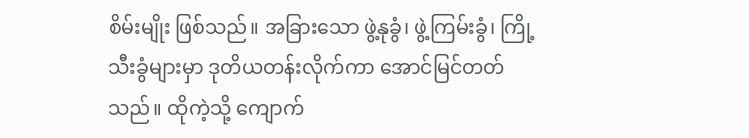စိမ်းမျိုး ဖြစ်သည်။ အခြားသော ဖွဲ့နုခွံ၊ ဖွဲ့ကြမ်းခွံ၊ ကြို့သီးခွံများမှာ ဒုတိယတန်းလိုက်ကာ အောင်မြင်တတ်သည်။ ထိုကဲ့သို့ ကျောက်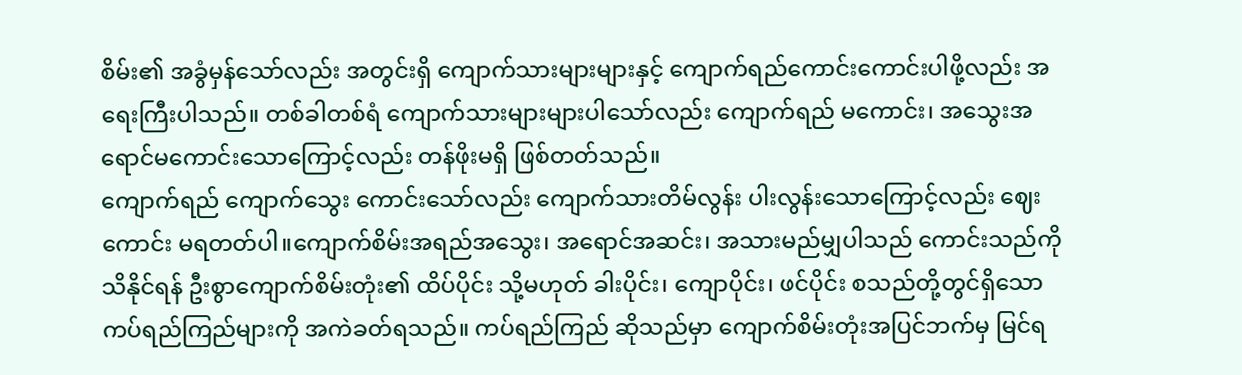စိမ်း၏ အခွံမှန်သော်လည်း အတွင်းရှိ ကျောက်သားများများနှင့် ကျောက်ရည်ကောင်းကောင်းပါဖို့လည်း အရေးကြီးပါသည်။ တစ်ခါတစ်ရံ ကျောက်သားများများပါသော်လည်း ကျောက်ရည် မကောင်း၊ အသွေးအရောင်မကောင်းသောကြောင့်လည်း တန်ဖိုးမရှိ ဖြစ်တတ်သည်။
ကျောက်ရည် ကျောက်သွေး ကောင်းသော်လည်း ကျောက်သားတိမ်လွန်း ပါးလွန်းသောကြောင့်လည်း ဈေးကောင်း မရတတ်ပါ။ကျောက်စိမ်းအရည်အသွေး၊ အရောင်အဆင်း၊ အသားမည်မျှပါသည် ကောင်းသည်ကို သိနိုင်ရန် ဦးစွာကျောက်စိမ်းတုံး၏ ထိပ်ပိုင်း သို့မဟုတ် ခါးပိုင်း၊ ကျောပိုင်း၊ ဖင်ပိုင်း စသည်တို့တွင်ရှိသော ကပ်ရည်ကြည်များကို အကဲခတ်ရသည်။ ကပ်ရည်ကြည် ဆိုသည်မှာ ကျောက်စိမ်းတုံးအပြင်ဘက်မှ မြင်ရ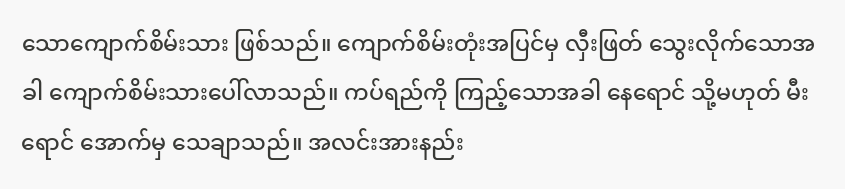သောကျောက်စိမ်းသား ဖြစ်သည်။ ကျောက်စိမ်းတုံးအပြင်မှ လှီးဖြတ် သွေးလိုက်သောအခါ ကျောက်စိမ်းသားပေါ်လာသည်။ ကပ်ရည်ကို ကြည့်သောအခါ နေရောင် သို့မဟုတ် မီးရောင် အောက်မှ သေချာသည်။ အလင်းအားနည်း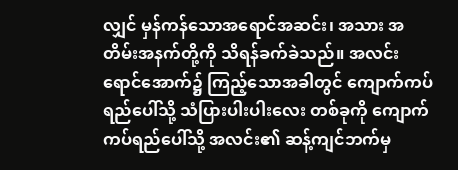လျှင် မှန်ကန်သောအရောင်အဆင်း၊ အသား အတိမ်းအနက်တို့ကို သိရန်ခက်ခဲသည်။ အလင်းရောင်အောက်၌ ကြည့်သောအခါတွင် ကျောက်ကပ်ရည်ပေါ်သို့ သံပြားပါးပါးလေး တစ်ခုကို ကျောက်ကပ်ရည်ပေါ်သို့ အလင်း၏ ဆန့်ကျင်ဘက်မှ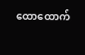ထောထောက်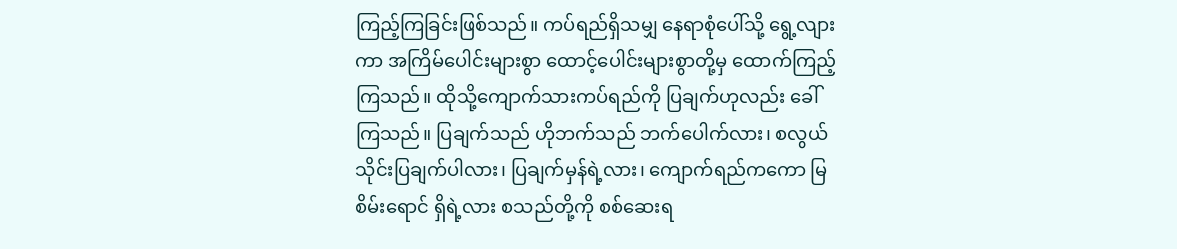ကြည့်ကြခြင်းဖြစ်သည်။ ကပ်ရည်ရှိသမျှ နေရာစုံပေါ်သို့ ရွေ့လျားကာ အကြိမ်ပေါင်းများစွာ ထောင့်ပေါင်းများစွာတို့မှ ထောက်ကြည့်ကြသည်။ ထိုသို့ကျောက်သားကပ်ရည်ကို ပြချက်ဟုလည်း ခေါ်ကြသည်။ ပြချက်သည် ဟိုဘက်သည် ဘက်ပေါက်လား၊ စလွယ်သိုင်းပြချက်ပါလား၊ ပြချက်မှန်ရဲ့လား၊ ကျောက်ရည်ကကော မြစိမ်းရောင် ရှိရဲ့လား စသည်တို့ကို စစ်ဆေးရ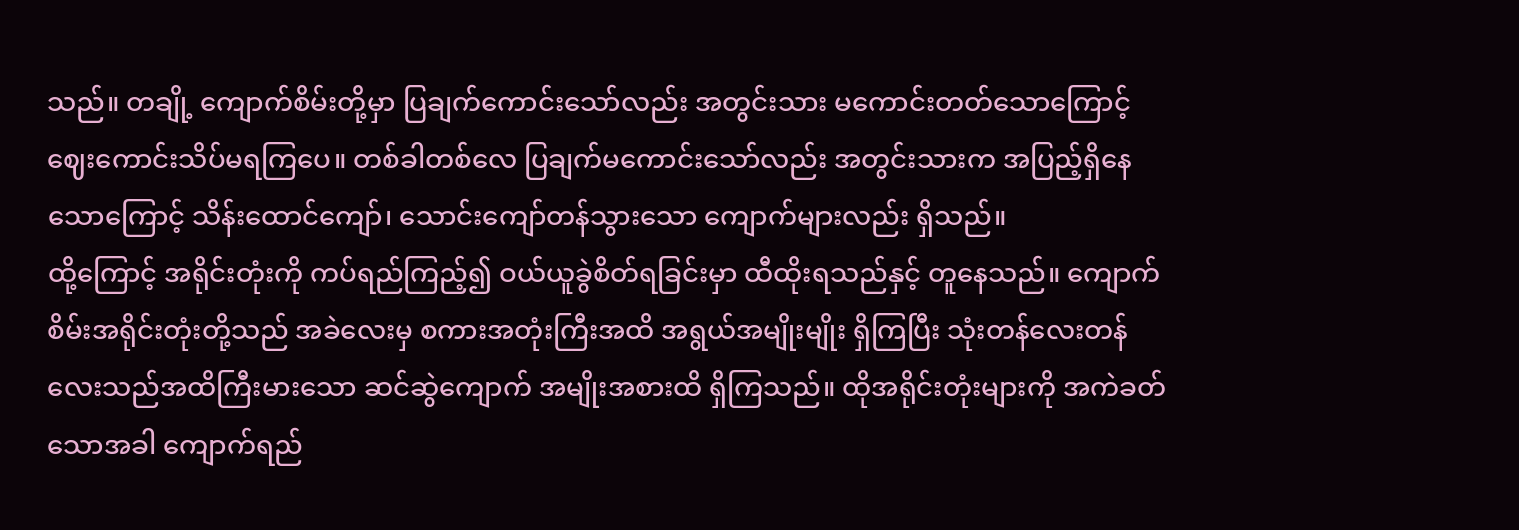သည်။ တချို့ ကျောက်စိမ်းတို့မှာ ပြချက်ကောင်းသော်လည်း အတွင်းသား မကောင်းတတ်သောကြောင့်ဈေးကောင်းသိပ်မရကြပေ။ တစ်ခါတစ်လေ ပြချက်မကောင်းသော်လည်း အတွင်းသားက အပြည့်ရှိနေသောကြောင့် သိန်းထောင်ကျော်၊ သောင်းကျော်တန်သွားသော ကျောက်များလည်း ရှိသည်။
ထို့ကြောင့် အရိုင်းတုံးကို ကပ်ရည်ကြည့်၍ ဝယ်ယူခွဲစိတ်ရခြင်းမှာ ထီထိုးရသည်နှင့် တူနေသည်။ ကျောက်စိမ်းအရိုင်းတုံးတို့သည် အခဲလေးမှ စကားအတုံးကြီးအထိ အရွယ်အမျိုးမျိုး ရှိကြပြီး သုံးတန်လေးတန်လေးသည်အထိကြီးမားသော ဆင်ဆွဲကျောက် အမျိုးအစားထိ ရှိကြသည်။ ထိုအရိုင်းတုံးများကို အကဲခတ်သောအခါ ကျောက်ရည်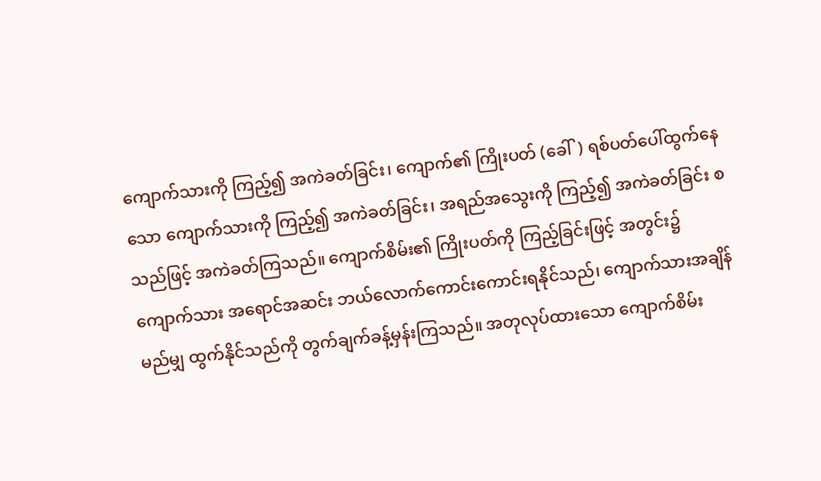ကျောက်သားကို ကြည့်၍ အကဲခတ်ခြင်း၊ ကျောက်၏ ကြိုးပတ် (ခေါ်) ရစ်ပတ်ပေါ်ထွက်နေသော ကျောက်သားကို ကြည့်၍ အကဲခတ်ခြင်း၊ အရည်အသွေးကို ကြည့်၍ အကဲခတ်ခြင်း စသည်ဖြင့် အကဲခတ်ကြသည်။ ကျောက်စိမ်း၏ ကြိုးပတ်ကို ကြည့်ခြင်းဖြင့် အတွင်း၌ ကျောက်သား အရောင်အဆင်း ဘယ်လောက်ကောင်းကောင်းရနိုင်သည်၊ ကျောက်သားအချိန် မည်မျှ ထွက်နိုင်သည်ကို တွက်ချက်ခန့်မှန်းကြသည်။ အတုလုပ်ထားသော ကျောက်စိမ်း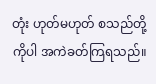တုံး ဟုတ်မဟုတ် စသည်တို့ကိုပါ အကဲခတ်ကြရသည်။